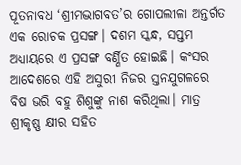ପୂତନାବଧ ‘ଶ୍ରୀମଦ୍ଭାଗବତ’ର ଗୋପଲୀଳା ଅନ୍ତର୍ଗତ ଏକ ରୋଚକ ପ୍ରସଙ୍ଗ। ଦଶମ ସ୍କନ୍ଧ, ସପ୍ତମ ଅଧ୍ୟାୟରେ ଏ ପ୍ରସଙ୍ଗ ବର୍ଣ୍ଣିତ ହୋଇଛି। କଂସର ଆଦେଶରେ ଏହି ଅସୁରୀ ନିଜର ସ୍ତନଯୁଗଳରେ ବିଷ ଭରି ବହୁ ଶିଶୁଙ୍କୁ ନାଶ କରିଥିଲା। ମାତ୍ର ଶ୍ରୀକୃଷ୍ଣ କ୍ଷୀର ସହିତ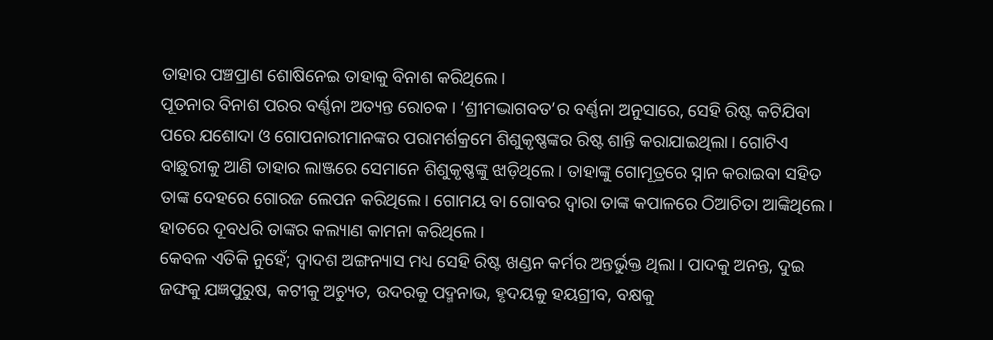ତାହାର ପଞ୍ଚପ୍ରାଣ ଶୋଷିନେଇ ତାହାକୁ ବିନାଶ କରିଥିଲେ।
ପୂତନାର ବିନାଶ ପରର ବର୍ଣ୍ଣନା ଅତ୍ୟନ୍ତ ରୋଚକ। ‘ଶ୍ରୀମଦ୍ଭାଗବତ’ର ବର୍ଣ୍ଣନା ଅନୁସାରେ, ସେହି ରିଷ୍ଟ କଟିଯିବା ପରେ ଯଶୋଦା ଓ ଗୋପନାରୀମାନଙ୍କର ପରାମର୍ଶକ୍ରମେ ଶିଶୁକୃଷ୍ଣଙ୍କର ରିଷ୍ଟ ଶାନ୍ତି କରାଯାଇଥିଲା। ଗୋଟିଏ ବାଛୁରୀକୁ ଆଣି ତାହାର ଲାଞ୍ଜରେ ସେମାନେ ଶିଶୁକୃଷ୍ଣଙ୍କୁ ଝାଡ଼ିଥିଲେ। ତାହାଙ୍କୁ ଗୋମୂତ୍ରରେ ସ୍ନାନ କରାଇବା ସହିତ ତାଙ୍କ ଦେହରେ ଗୋରଜ ଲେପନ କରିଥିଲେ। ଗୋମୟ ବା ଗୋବର ଦ୍ୱାରା ତାଙ୍କ କପାଳରେ ଠିଆଚିତା ଆଙ୍କିଥିଲେ। ହାତରେ ଦୂବଧରି ତାଙ୍କର କଲ୍ୟାଣ କାମନା କରିଥିଲେ।
କେବଳ ଏତିକି ନୁହେଁ; ଦ୍ୱାଦଶ ଅଙ୍ଗନ୍ୟାସ ମଧ୍ୟ ସେହି ରିଷ୍ଟ ଖଣ୍ଡନ କର୍ମର ଅନ୍ତର୍ଭୁକ୍ତ ଥିଲା। ପାଦକୁ ଅନନ୍ତ, ଦୁଇ ଜଙ୍ଘକୁ ଯଜ୍ଞପୁରୁଷ, କଟୀକୁ ଅଚ୍ୟୁତ, ଉଦରକୁ ପଦ୍ମନାଭ, ହୃଦୟକୁ ହୟଗ୍ରୀବ, ବକ୍ଷକୁ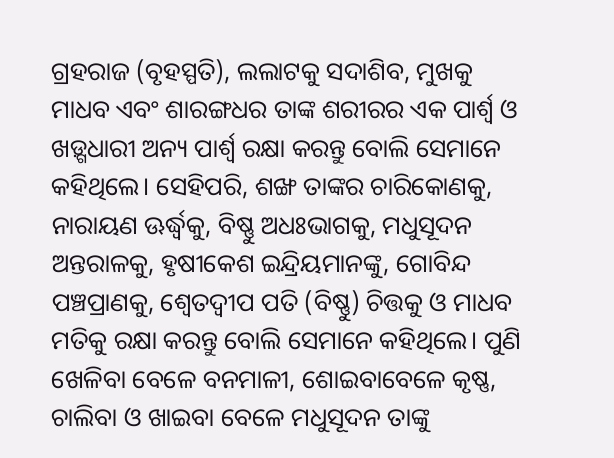ଗ୍ରହରାଜ (ବୃହସ୍ପତି), ଲଲାଟକୁ ସଦାଶିବ, ମୁଖକୁ ମାଧବ ଏବଂ ଶାରଙ୍ଗଧର ତାଙ୍କ ଶରୀରର ଏକ ପାର୍ଶ୍ବ ଓ ଖଡ଼୍ଗଧାରୀ ଅନ୍ୟ ପାର୍ଶ୍ବ ରକ୍ଷା କରନ୍ତୁ ବୋଲି ସେମାନେ କହିଥିଲେ। ସେହିପରି, ଶଙ୍ଖ ତାଙ୍କର ଚାରିକୋଣକୁ, ନାରାୟଣ ଊର୍ଦ୍ଧ୍ୱକୁ, ବିଷ୍ଣୁ ଅଧଃଭାଗକୁ, ମଧୁସୂଦନ ଅନ୍ତରାଳକୁ, ହୃଷୀକେଶ ଇନ୍ଦ୍ରିୟମାନଙ୍କୁ, ଗୋବିନ୍ଦ ପଞ୍ଚପ୍ରାଣକୁ, ଶ୍ୱେତଦ୍ୱୀପ ପତି (ବିଷ୍ଣୁ) ଚିତ୍ତକୁ ଓ ମାଧବ ମତିକୁ ରକ୍ଷା କରନ୍ତୁ ବୋଲି ସେମାନେ କହିଥିଲେ। ପୁଣି ଖେଳିବା ବେଳେ ବନମାଳୀ, ଶୋଇବାବେଳେ କୃଷ୍ଣ, ଚାଲିବା ଓ ଖାଇବା ବେଳେ ମଧୁସୂଦନ ତାଙ୍କୁ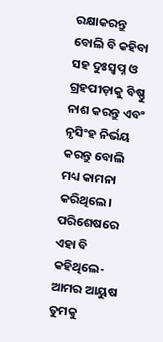ରକ୍ଷାକରନ୍ତୁ ବୋଲି ବି କହିବା ସହ ଦୁଃସ୍ୱପ୍ନ ଓ ଗ୍ରହପୀଡ଼ାକୁ ବିଷ୍ଣୁ ନାଶ କରନ୍ତୁ ଏବଂ ନୃସିଂହ ନିର୍ଭୟ କରନ୍ତୁ ବୋଲି ମଧ୍ୟ କାମନା କରିଥିଲେ। ପରିଶେଷରେ ଏହା ବି କହିଥିଲେ- ଆମର ଆୟୁଷ ତୁମକୁ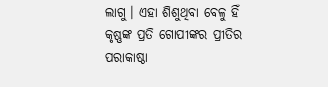ଲାଗୁ। ଏହା ଶିଶୁଥିବା ବେଳୁ ହିଁ କୃଷ୍ଣଙ୍କ ପ୍ରତି ଗୋପୀଙ୍କର ପ୍ରୀତିର ପରାକାଷ୍ଠା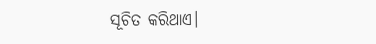ସୂଚିତ କରିଥାଏ।